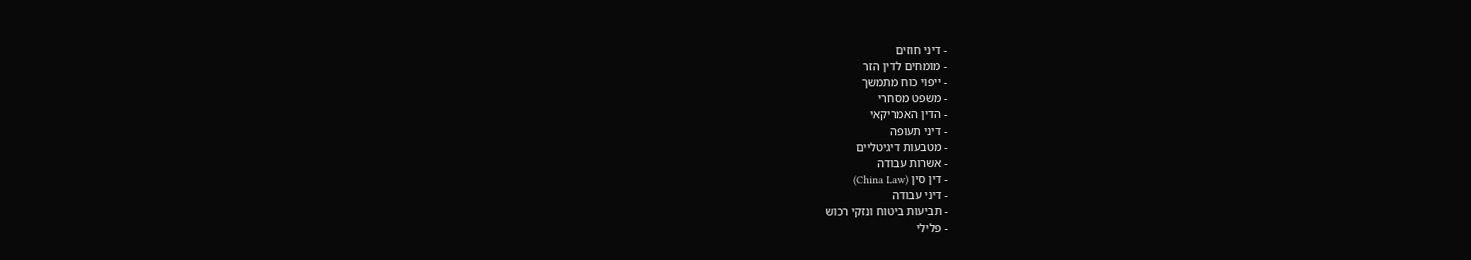- דיני חוזים
- מומחים לדין הזר
- ייפוי כוח מתמשך
- משפט מסחרי
- הדין האמריקאי
- דיני תעופה
- מטבעות דיגיטליים
- אשרות עבודה
- דין סין (China Law)
- דיני עבודה
- תביעות ביטוח ונזקי רכוש
- פלילי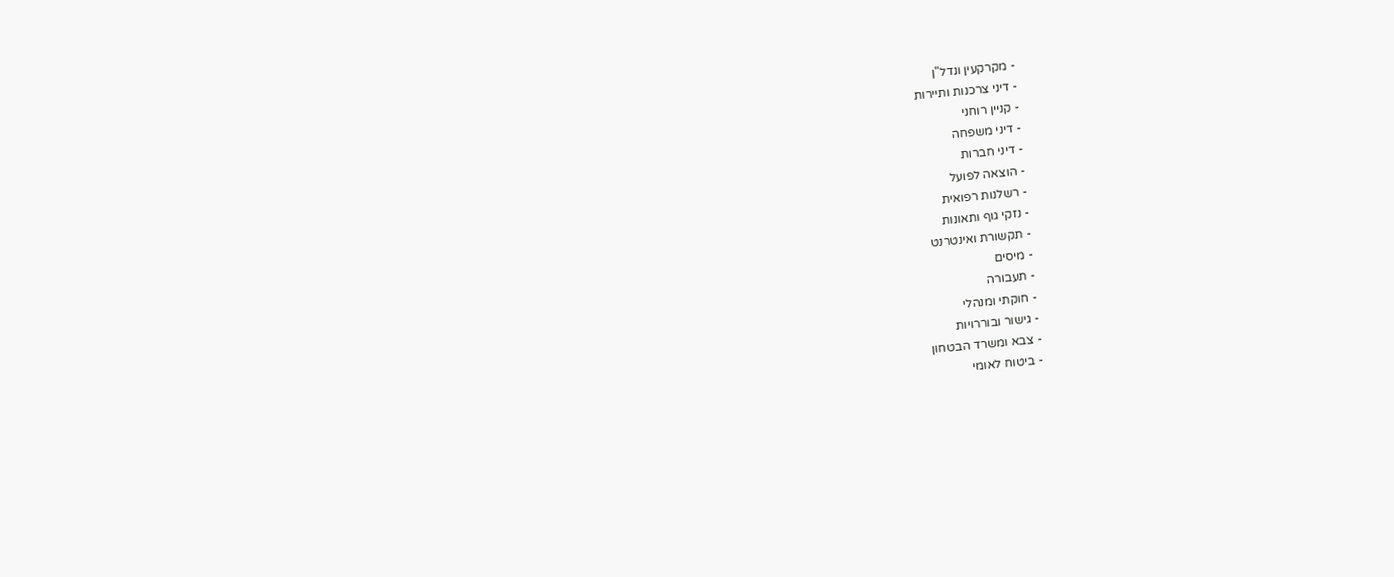- מקרקעין ונדל"ן
- דיני צרכנות ותיירות
- קניין רוחני
- דיני משפחה
- דיני חברות
- הוצאה לפועל
- רשלנות רפואית
- נזקי גוף ותאונות
- תקשורת ואינטרנט
- מיסים
- תעבורה
- חוקתי ומנהלי
- גישור ובוררויות
- צבא ומשרד הבטחון
- ביטוח לאומי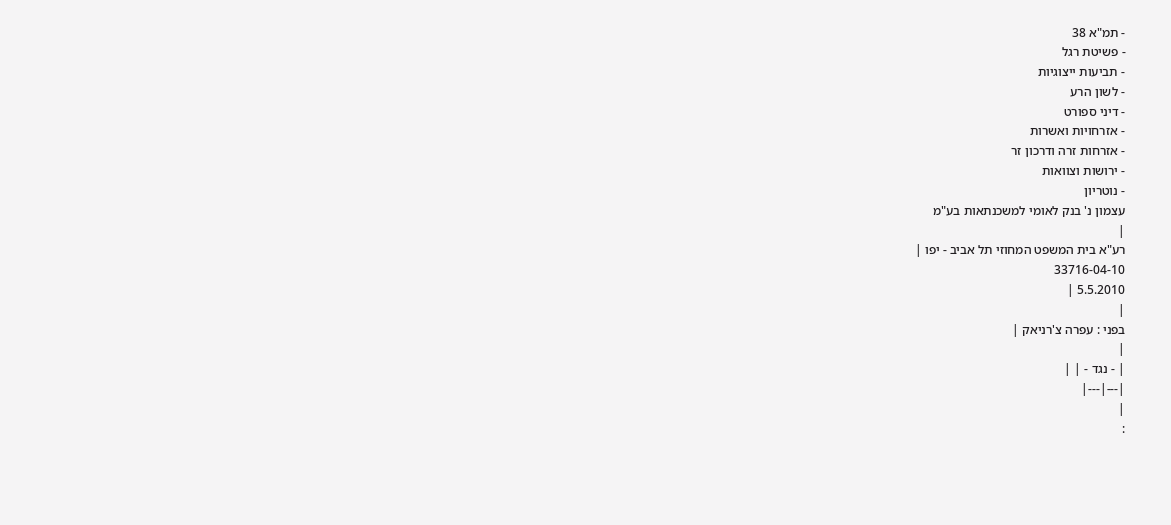- תמ"א 38
- פשיטת רגל
- תביעות ייצוגיות
- לשון הרע
- דיני ספורט
- אזרחויות ואשרות
- אזרחות זרה ודרכון זר
- ירושות וצוואות
- נוטריון
עצמון נ' בנק לאומי למשכנתאות בע"מ
|
רע"א בית המשפט המחוזי תל אביב - יפו |
33716-04-10
5.5.2010 |
|
בפני : עפרה צ'רניאק |
|
| - נגד - | |
|---|---|
|
: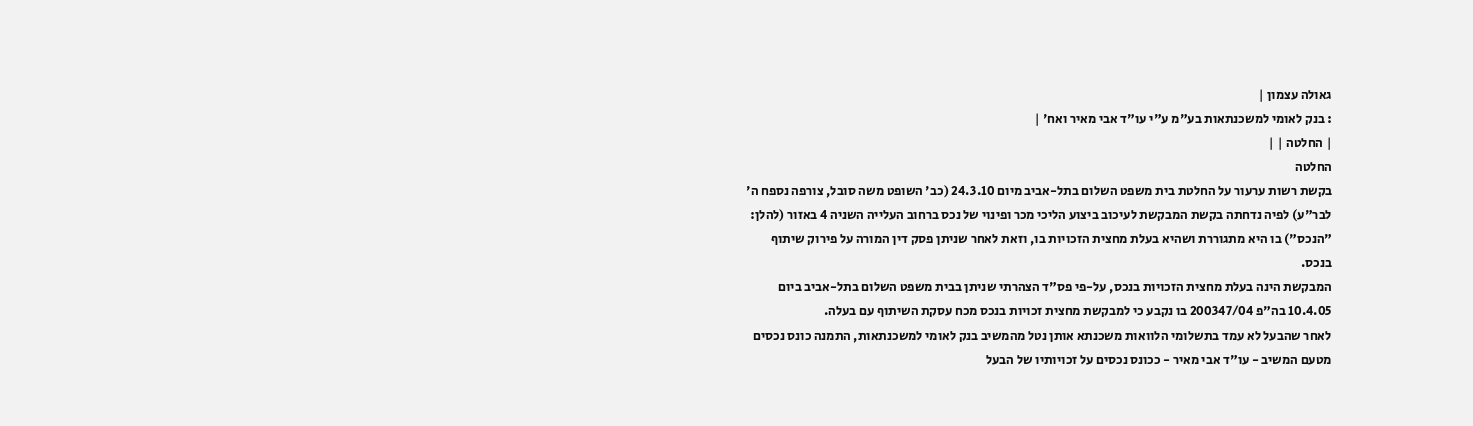גאולה עצמון |
: בנק לאומי למשכנתאות בע"מ ע"י עו"ד אבי מאיר ואח' |
| החלטה | |
החלטה
בקשת רשות ערעור על החלטת בית משפט השלום בתל-אביב מיום 24.3.10 (כב' השופט משה סובל, צורפה נספח ה' לבר"ע) לפיה נדחתה בקשת המבקשת לעיכוב ביצוע הליכי מכר ופינוי של נכס ברחוב העלייה השניה 4 באזור (להלן: "הנכס") בו היא מתגוררת ושהיא בעלת מחצית הזכויות בו, וזאת לאחר שניתן פסק דין המורה על פירוק שיתוף בנכס.
המבקשת הינה בעלת מחצית הזכויות בנכס, על-פי פס"ד הצהרתי שניתן בבית משפט השלום בתל-אביב ביום 10.4.05 בה"פ 200347/04 בו נקבע כי למבקשת מחצית זכויות בנכס מכח עסקת השיתוף עם בעלה.
לאחר שהבעל לא עמד בתשלומי הלוואות משכנתא אותן נטל מהמשיב בנק לאומי למשכנתאות, התמנה כונס נכסים מטעם המשיב - עו"ד אבי מאיר - ככונס נכסים על זכויותיו של הבעל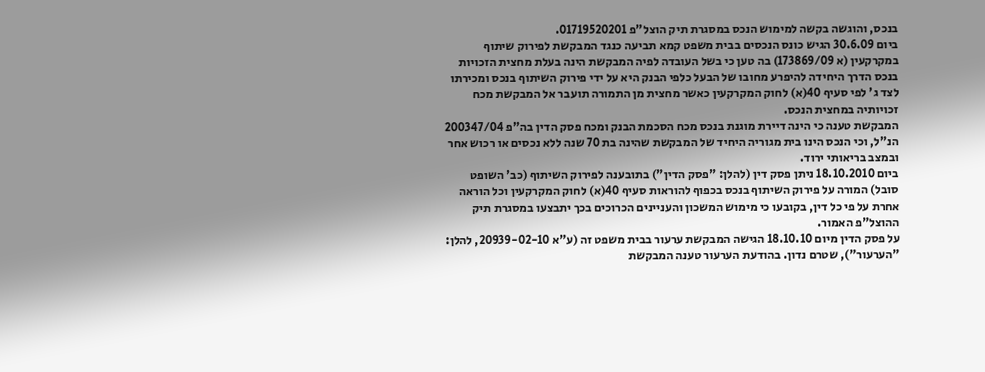בנכס, והוגשה בקשה למימוש הנכס במסגרת תיק הוצל"פ 01719520201.
ביום 30.6.09 הגיש כונס הנכסים בבית משפט קמא תביעה כנגד המבקשת לפירוק שיתוף במקרקעין (א 173869/09) בה טען כי בשל העובדה לפיה המבקשת הינה בעלת מחצית הזכויות בנכס הדרך היחידה להיפרע מחובו של הבעל כלפי הבנק היא על ידי פירוק השיתוף בנכס ומכירתו לצד ג' לפי סעיף 40(א) לחוק המקרקעין כאשר מחצית מן התמורה תועבר אל המבקשת מכח זכויותיה במחצית הנכס.
המבקשת טענה כי הינה דיירת מוגנת בנכס מכח הסכמת הבנק ומכח פסק הדין בה"פ 200347/04 הנ"ל, וכי הנכס הינו בית מגוריה היחיד של המבקשת שהינה בת 70 שנה ללא נכסים או רכוש אחר ובמצב בריאותי ירוד.
ביום 18.10.2010 ניתן פסק דין (להלן: "פסק הדין") בתובענה לפירוק השיתוף (כב' השופט סובל) המורה על פירוק השיתוף בנכס בכפוף להוראות סעיף 40(א) לחוק המקרקעין וכל הוראה אחרת על פי כל דין, בקובעו כי מימוש המשכון והעניינים הכרוכים בכך יתבצעו במסגרת תיק ההוצל"פ האמור.
על פסק הדין מיום 18.10.10 הגישה המבקשת ערעור בבית משפט זה (ע"א 20939-02-10, להלן: "הערעור"), שטרם נדון. בהודעת הערעור טענה המבקשת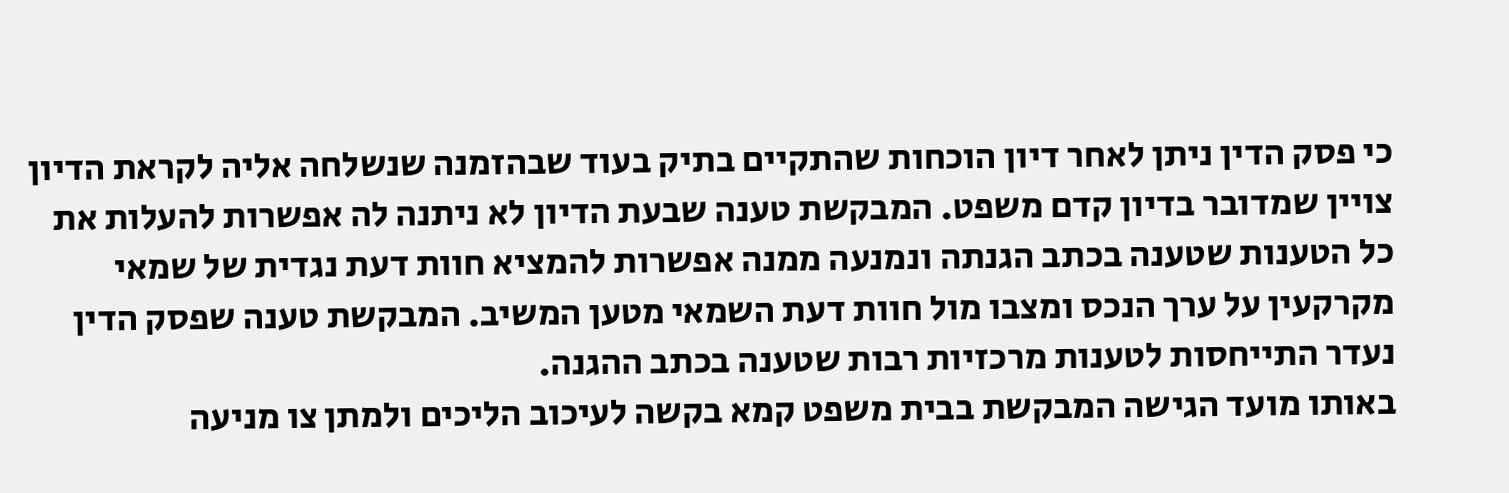כי פסק הדין ניתן לאחר דיון הוכחות שהתקיים בתיק בעוד שבהזמנה שנשלחה אליה לקראת הדיון צויין שמדובר בדיון קדם משפט. המבקשת טענה שבעת הדיון לא ניתנה לה אפשרות להעלות את כל הטענות שטענה בכתב הגנתה ונמנעה ממנה אפשרות להמציא חוות דעת נגדית של שמאי מקרקעין על ערך הנכס ומצבו מול חוות דעת השמאי מטען המשיב. המבקשת טענה שפסק הדין נעדר התייחסות לטענות מרכזיות רבות שטענה בכתב ההגנה.
באותו מועד הגישה המבקשת בבית משפט קמא בקשה לעיכוב הליכים ולמתן צו מניעה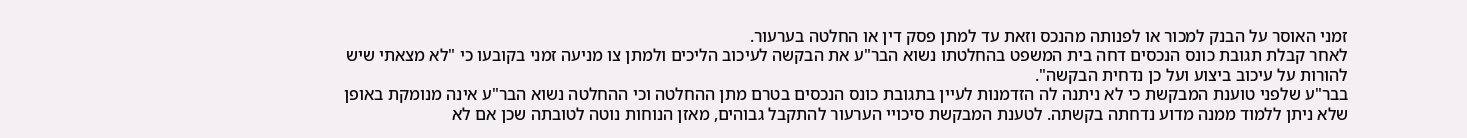זמני האוסר על הבנק למכור או לפנותה מהנכס וזאת עד למתן פסק דין או החלטה בערעור.
לאחר קבלת תגובת כונס הנכסים דחה בית המשפט בהחלטתו נשוא הבר"ע את הבקשה לעיכוב הליכים ולמתן צו מניעה זמני בקובעו כי "לא מצאתי שיש להורות על עיכוב ביצוע ועל כן נדחית הבקשה".
בבר"ע שלפני טוענת המבקשת כי לא ניתנה לה הזדמנות לעיין בתגובת כונס הנכסים בטרם מתן ההחלטה וכי ההחלטה נשוא הבר"ע אינה מנומקת באופן שלא ניתן ללמוד ממנה מדוע נדחתה בקשתה. לטענת המבקשת סיכויי הערעור להתקבל גבוהים, מאזן הנוחות נוטה לטובתה שכן אם לא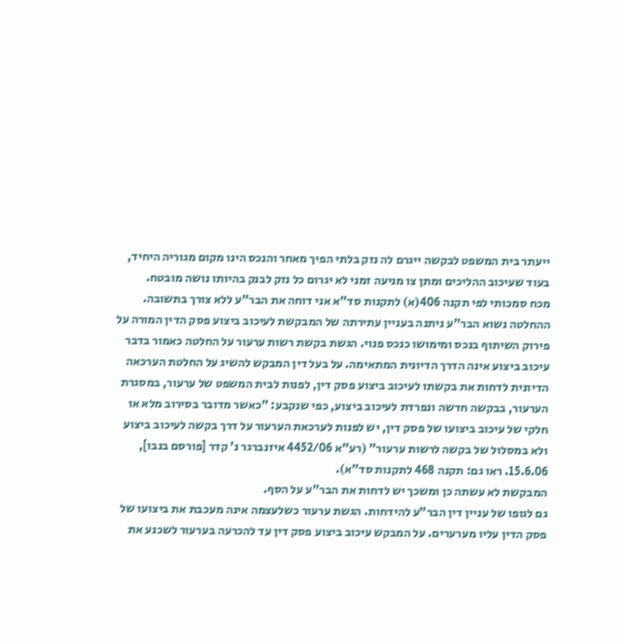ייעתר בית המשפט לבקשה ייגרם לה נזק בלתי הפיך מאחר והנכס הינו מקום מגוריה היחיד, בעוד שעיכוב ההליכים ומתן צו מניעה זמני לא יגרום כל נזק לבנק בהיותו נושה מובטח.
מכח סמכותי לפי תקנה 406(א) לתקנות סד"א אני דוחה את הבר"ע ללא צורך בתשובה.
ההחלטה נשוא הבר"ע ניתנה בעניין עתירתה של המבקשת לעיכוב ביצוע פסק הדין המורה על פירוק השיתוף בנכס ומימושו כנכס פנוי. הגשת בקשת רשות ערעור על החלטה כאמור בדבר עיכוב ביצוע אינה הדרך הדיונית המתאימה. על בעל דין המבקש להשיג על החלטת הערכאה הדיונית לדחות את בקשתו לעיכוב ביצוע פסק דין, לפנות לבית המשפט של ערעור, במסגרת הערעור, בבקשה חדשה ונפרדת לעיכוב ביצוע, כפי שנקבע: "כאשר מדובר בסירוב מלא או חלקי של עיכוב ביצועו של פסק דין, יש לפנות לערכאת הערעור על דרך בקשה לעיכוב ביצוע ולא במסלול של בקשה לרשות ערעור" (רע"א 4452/06 איזנברגר נ' קדר [פורסם בנבו], 15.6.06. ראו גם: תקנה 468 לתקנות סד"א).
המבקשת לא עשתה כן ומשכך יש לדחות את הבר"ע על הסף.
גם לגופו של עניין דין הבר"ע להידחות. הגשת ערעור כשלעצמה אינה מעכבת את ביצועו של פסק הדין עליו מערערים. על המבקש עיכוב ביצוע פסק דין עד להכרעה בערעור לשכנע את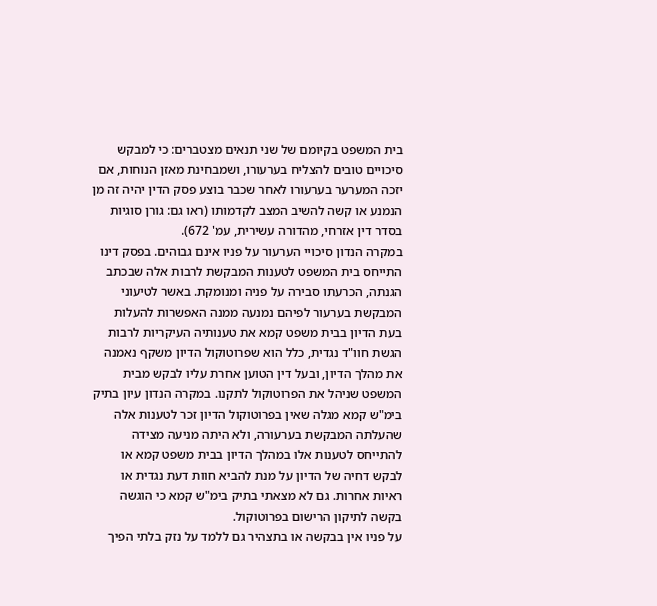בית המשפט בקיומם של שני תנאים מצטברים: כי למבקש סיכויים טובים להצליח בערעורו, ושמבחינת מאזן הנוחות, אם יזכה המערער בערעורו לאחר שכבר בוצע פסק הדין יהיה זה מן הנמנע או קשה להשיב המצב לקדמותו (ראו גם: גורן סוגיות בסדר דין אזרחי, מהדורה עשירית, עמ' 672).
במקרה הנדון סיכויי הערעור על פניו אינם גבוהים. בפסק דינו התייחס בית המשפט לטענות המבקשת לרבות אלה שבכתב הגנתה, הכרעתו סבירה על פניה ומנומקת. באשר לטיעוני המבקשת בערעור לפיהם נמנעה ממנה האפשרות להעלות בעת הדיון בבית משפט קמא את טענותיה העיקריות לרבות הגשת חוו"ד נגדית, כלל הוא שפרוטוקול הדיון משקף נאמנה את מהלך הדיון, ובעל דין הטוען אחרת עליו לבקש מבית המשפט שניהל את הפרוטוקול לתקנו. במקרה הנדון עיון בתיק בימ"ש קמא מגלה שאין בפרוטוקול הדיון זכר לטענות אלה שהעלתה המבקשת בערעורה, ולא היתה מניעה מצידה להתייחס לטענות אלו במהלך הדיון בבית משפט קמא או לבקש דחיה של הדיון על מנת להביא חוות דעת נגדית או ראיות אחרות. גם לא מצאתי בתיק בימ"ש קמא כי הוגשה בקשה לתיקון הרישום בפרוטוקול.
על פניו אין בבקשה או בתצהיר גם ללמד על נזק בלתי הפיך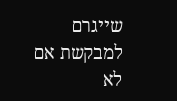שייגרם למבקשת אם לא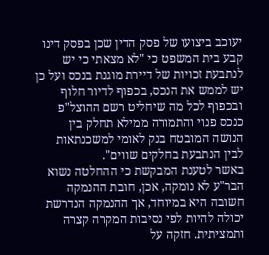יעוכב ביצועו של פסק הדין שכן בפסק דינו קבע בית המשפט כי "לא מצאתי כי יש לנתבעת זכויות של דיירת מוגנת בנכס ועל כן יש לממש את הנכס, בכפוף לדיור חלוף ובכפוף לכל מה שיחליט רשם ההוצל"פ כנכס פנוי והתמורה ממילא תחלק בין הנושה המובטח בנק לאומי למשכנתאות לבין הנתבעת בחלקים שווים".
באשר לטענת המבקשת כי ההחלטה נשוא הבר"ע לא נומקה, אכן, חובת ההנמקה חשובה היא במיוחד, אך ההנמקה הנדרשת יכולה להיות לפי נסיבות המקרה קצרה ותמציתית. חזקה על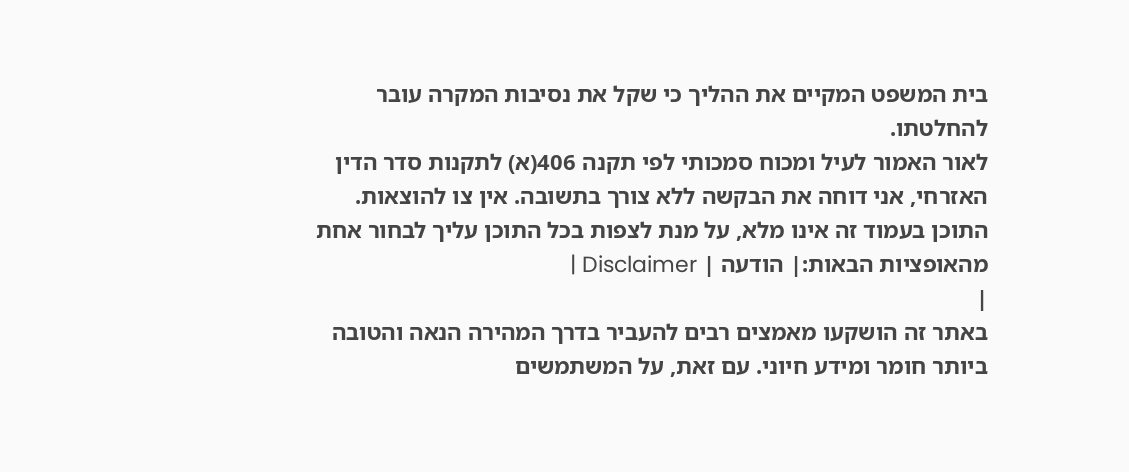בית המשפט המקיים את ההליך כי שקל את נסיבות המקרה עובר להחלטתו.
לאור האמור לעיל ומכוח סמכותי לפי תקנה 406(א) לתקנות סדר הדין האזרחי, אני דוחה את הבקשה ללא צורך בתשובה. אין צו להוצאות.
התוכן בעמוד זה אינו מלא, על מנת לצפות בכל התוכן עליך לבחור אחת מהאופציות הבאות:| הודעה | Disclaimer |
|
באתר זה הושקעו מאמצים רבים להעביר בדרך המהירה הנאה והטובה ביותר חומר ומידע חיוני. עם זאת, על המשתמשים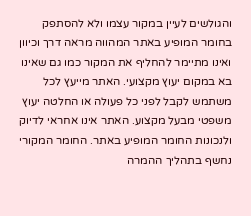והגולשים לעיין במקור עצמו ולא להסתפק בחומר המופיע באתר המהווה מראה דרך וכיוון ואינו מתיימר להחליף את המקור כמו גם שאינו בא במקום יעוץ מקצועי. האתר מייעץ לכל משתמש לקבל לפני כל פעולה או החלטה יעוץ משפטי מבעל מקצוע. האתר אינו אחראי לדיוק ולנכונות החומר המופיע באתר. החומר המקורי נחשף בתהליך ההמרה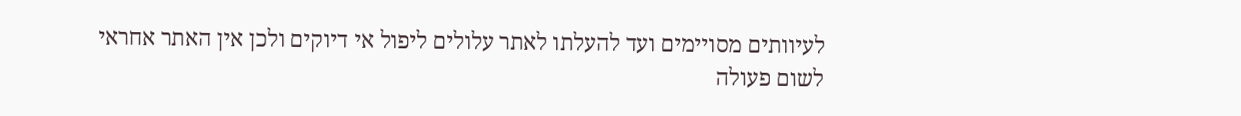לעיוותים מסויימים ועד להעלתו לאתר עלולים ליפול אי דיוקים ולכן אין האתר אחראי לשום פעולה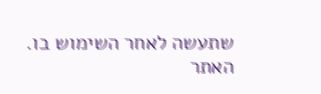שתעשה לאחר השימוש בו. האתר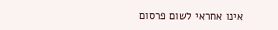אינו אחראי לשום פרסום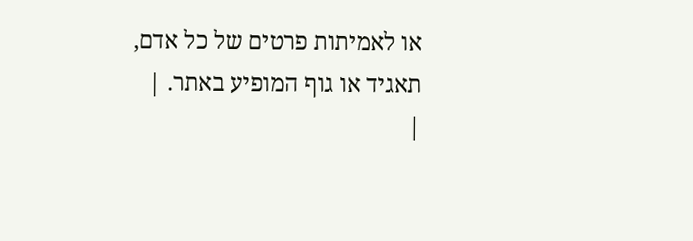או לאמיתות פרטים של כל אדם, תאגיד או גוף המופיע באתר. |
|